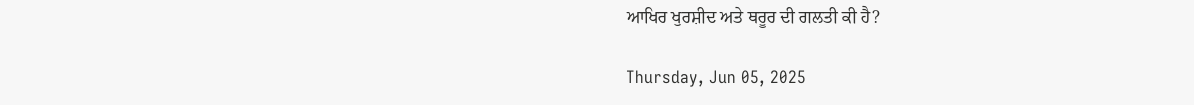ਆਖਿਰ ਖੁਰਸ਼ੀਦ ਅਤੇ ਥਰੂਰ ਦੀ ਗਲਤੀ ਕੀ ਹੈ?

Thursday, Jun 05, 2025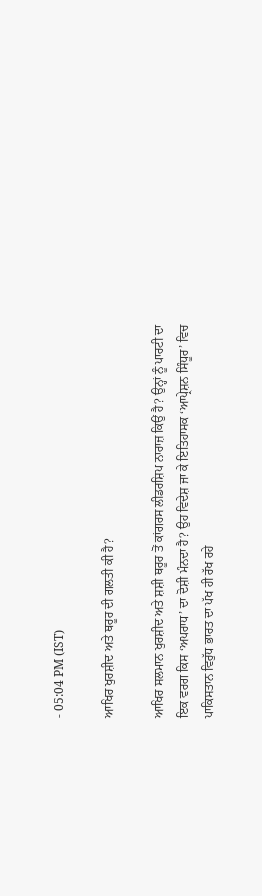- 05:04 PM (IST)

ਆਖਿਰ ਖੁਰਸ਼ੀਦ ਅਤੇ ਥਰੂਰ ਦੀ ਗਲਤੀ ਕੀ ਹੈ?

ਆਖਿਰ ਸਲਮਾਨ ਖੁਰਸ਼ੀਦ ਅਤੇ ਸ਼ਸ਼ੀ ਥਰੂਰ ਤੋਂ ਕਾਂਗਰਸ ਲੀਡਰਸ਼ਿਪ ਨਾਰਾਜ਼ ਕਿਉਂ ਹੈ? ਉਨ੍ਹਾਂ ਨੂੰ ਪਾਰਟੀ ਦਾ ਇਕ ਵਰਗ ਕਿਸ ‘ਅਪਰਾਧ’ ਦਾ ਦੋਸ਼ੀ ਮੰਨਦਾ ਹੈ? ਉਹ ਵਿਦੇਸ਼ ਜਾ ਕੇ ਇਤਿਹਾਸਕ ‘ਆਪ੍ਰੇਸ਼ਨ ਸਿੰਧੂਰ’ ਵਿਚ ਪਾਕਿਸਤਾਨ ਵਿਰੁੱਧ ਭਾਰਤ ਦਾ ਪੱਖ ਹੀ ਰੱਖ ਰਹੇ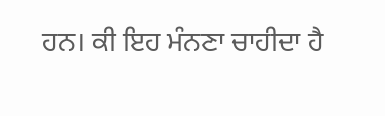ਹਨ। ਕੀ ਇਹ ਮੰਨਣਾ ਚਾਹੀਦਾ ਹੈ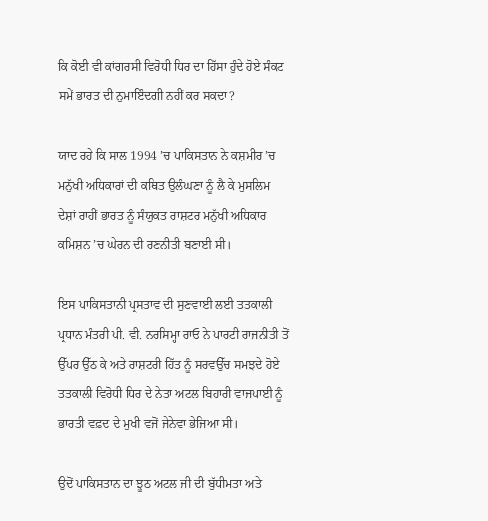ਕਿ ਕੋਈ ਵੀ ਕਾਂਗਰਸੀ ਵਿਰੋਧੀ ਧਿਰ ਦਾ ਹਿੱਸਾ ਹੁੰਦੇ ਹੋਏ ਸੰਕਟ ਸਮੇਂ ਭਾਰਤ ਦੀ ਨੁਮਾਇੰਦਗੀ ਨਹੀਂ ਕਰ ਸਕਦਾ?

ਯਾਦ ਰਹੇ ਕਿ ਸਾਲ 1994 ’ਚ ਪਾਕਿਸਤਾਨ ਨੇ ਕਸ਼ਮੀਰ ’ਚ ਮਨੁੱਖੀ ਅਧਿਕਾਰਾਂ ਦੀ ਕਥਿਤ ਉਲੰਘਣਾ ਨੂੰ ਲੈ ਕੇ ਮੁਸਲਿਮ ਦੇਸ਼ਾਂ ਰਾਹੀਂ ਭਾਰਤ ਨੂੰ ਸੰਯੁਕਤ ਰਾਸ਼ਟਰ ਮਨੁੱਖੀ ਅਧਿਕਾਰ ਕਮਿਸ਼ਨ ’ਚ ਘੇਰਨ ਦੀ ਰਣਨੀਤੀ ਬਣਾਈ ਸੀ।

ਇਸ ਪਾਕਿਸਤਾਨੀ ਪ੍ਰਸਤਾਵ ਦੀ ਸੁਣਵਾਈ ਲਈ ਤਤਕਾਲੀ ਪ੍ਰਧਾਨ ਮੰਤਰੀ ਪੀ. ਵੀ. ਨਰਸਿਮ੍ਹਾ ਰਾਓ ਨੇ ਪਾਰਟੀ ਰਾਜਨੀਤੀ ਤੋਂ ਉੱਪਰ ਉੱਠ ਕੇ ਅਤੇ ਰਾਸ਼ਟਰੀ ਹਿੱਤ ਨੂੰ ਸਰਵਉੱਚ ਸਮਝਦੇ ਹੋਏ ਤਤਕਾਲੀ ਵਿਰੋਧੀ ਧਿਰ ਦੇ ਨੇਤਾ ਅਟਲ ਬਿਹਾਰੀ ਵਾਜਪਾਈ ਨੂੰ ਭਾਰਤੀ ਵਫ਼ਦ ਦੇ ਮੁਖੀ ਵਜੋਂ ਜੇਨੇਵਾ ਭੇਜਿਆ ਸੀ।

ਉਦੋਂ ਪਾਕਿਸਤਾਨ ਦਾ ਝੂਠ ਅਟਲ ਜੀ ਦੀ ਬੁੱਧੀਮਤਾ ਅਤੇ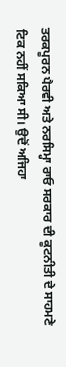ਤਰਕਪੂਰਨ ਪੈਰਵੀ ਅਤੇ ਨਰਸਿਮ੍ਹਾ ਰਾਓ ਸਰਕਾਰ ਦੀ ਕੂਟਨੀਤੀ ਦੇ ਸਾਹਮਣੇ ਟਿਕ ਨਹੀਂ ਸਕਿਆ ਸੀ। ਉਦੋਂ ਅਜਿਹਾ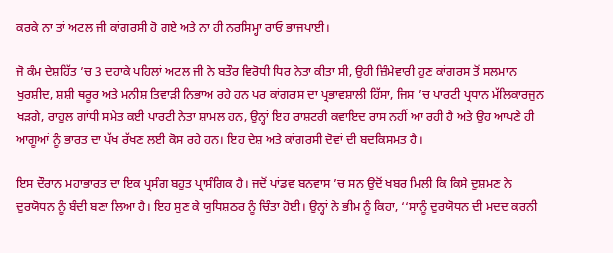ਕਰਕੇ ਨਾ ਤਾਂ ਅਟਲ ਜੀ ਕਾਂਗਰਸੀ ਹੋ ਗਏ ਅਤੇ ਨਾ ਹੀ ਨਰਸਿਮ੍ਹਾ ਰਾਓ ਭਾਜਪਾਈ।

ਜੋ ਕੰਮ ਦੇਸ਼ਹਿੱਤ ’ਚ 3 ਦਹਾਕੇ ਪਹਿਲਾਂ ਅਟਲ ਜੀ ਨੇ ਬਤੌਰ ਵਿਰੋਧੀ ਧਿਰ ਨੇਤਾ ਕੀਤਾ ਸੀ, ਉਹੀ ਜ਼ਿੰਮੇਵਾਰੀ ਹੁਣ ਕਾਂਗਰਸ ਤੋਂ ਸਲਮਾਨ ਖੁਰਸ਼ੀਦ, ਸ਼ਸ਼ੀ ਥਰੂਰ ਅਤੇ ਮਨੀਸ਼ ਤਿਵਾੜੀ ਨਿਭਾਅ ਰਹੇ ਹਨ ਪਰ ਕਾਂਗਰਸ ਦਾ ਪ੍ਰਭਾਵਸ਼ਾਲੀ ਹਿੱਸਾ, ਜਿਸ ’ਚ ਪਾਰਟੀ ਪ੍ਰਧਾਨ ਮੱਲਿਕਾਰਜੁਨ ਖੜਗੇ, ਰਾਹੁਲ ਗਾਂਧੀ ਸਮੇਤ ਕਈ ਪਾਰਟੀ ਨੇਤਾ ਸ਼ਾਮਲ ਹਨ, ਉਨ੍ਹਾਂ ਇਹ ਰਾਸ਼ਟਰੀ ਕਵਾਇਦ ਰਾਸ ਨਹੀਂ ਆ ਰਹੀ ਹੈ ਅਤੇ ਉਹ ਆਪਣੇ ਹੀ ਆਗੂਆਂ ਨੂੰ ਭਾਰਤ ਦਾ ਪੱਖ ਰੱਖਣ ਲਈ ਕੋਸ ਰਹੇ ਹਨ। ਇਹ ਦੇਸ਼ ਅਤੇ ਕਾਂਗਰਸੀ ਦੋਵਾਂ ਦੀ ਬਦਕਿਸਮਤ ਹੈ।

ਇਸ ਦੌਰਾਨ ਮਹਾਭਾਰਤ ਦਾ ਇਕ ਪ੍ਰਸੰਗ ਬਹੁਤ ਪ੍ਰਾਸੰਗਿਕ ਹੈ। ਜਦੋਂ ਪਾਂਡਵ ਬਨਵਾਸ ’ਚ ਸਨ ਉਦੋਂ ਖਬਰ ਮਿਲੀ ਕਿ ਕਿਸੇ ਦੁਸ਼ਮਣ ਨੇ ਦੁਰਯੋਧਨ ਨੂੰ ਬੰਦੀ ਬਣਾ ਲਿਆ ਹੈ। ਇਹ ਸੁਣ ਕੇ ਯੁਧਿਸ਼ਠਰ ਨੂੰ ਚਿੰਤਾ ਹੋਈ। ਉਨ੍ਹਾਂ ਨੇ ਭੀਮ ਨੂੰ ਕਿਹਾ, ‘‘ਸਾਨੂੰ ਦੁਰਯੋਧਨ ਦੀ ਮਦਦ ਕਰਨੀ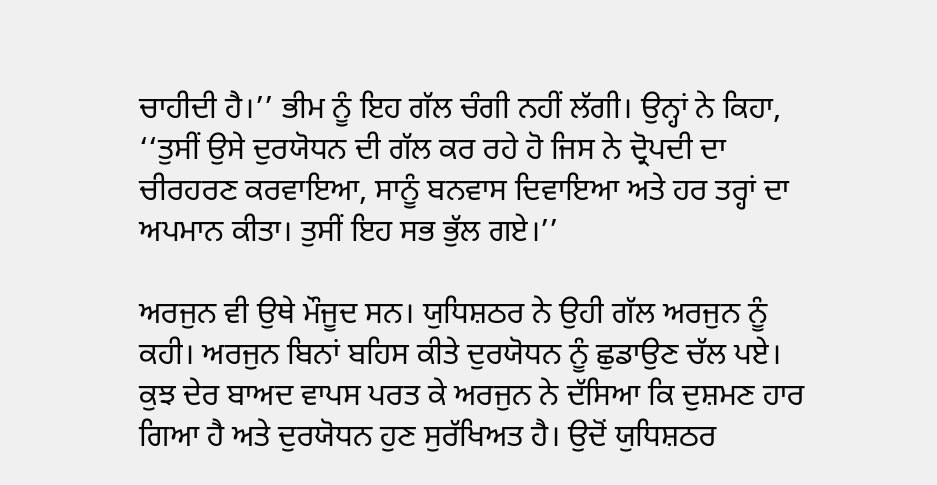ਚਾਹੀਦੀ ਹੈ।’’ ਭੀਮ ਨੂੰ ਇਹ ਗੱਲ ਚੰਗੀ ਨਹੀਂ ਲੱਗੀ। ਉਨ੍ਹਾਂ ਨੇ ਕਿਹਾ, ‘‘ਤੁਸੀਂ ਉਸੇ ਦੁਰਯੋਧਨ ਦੀ ਗੱਲ ਕਰ ਰਹੇ ਹੋ ਜਿਸ ਨੇ ਦ੍ਰੋਪਦੀ ਦਾ ਚੀਰਹਰਣ ਕਰਵਾਇਆ, ਸਾਨੂੰ ਬਨਵਾਸ ਦਿਵਾਇਆ ਅਤੇ ਹਰ ਤਰ੍ਹਾਂ ਦਾ ਅਪਮਾਨ ਕੀਤਾ। ਤੁਸੀਂ ਇਹ ਸਭ ਭੁੱਲ ਗਏ।’’

ਅਰਜੁਨ ਵੀ ਉਥੇ ਮੌਜੂਦ ਸਨ। ਯੁਧਿਸ਼ਠਰ ਨੇ ਉਹੀ ਗੱਲ ਅਰਜੁਨ ਨੂੰ ਕਹੀ। ਅਰਜੁਨ ਬਿਨਾਂ ਬਹਿਸ ਕੀਤੇ ਦੁਰਯੋਧਨ ਨੂੰ ਛੁਡਾਉਣ ਚੱਲ ਪਏ। ਕੁਝ ਦੇਰ ਬਾਅਦ ਵਾਪਸ ਪਰਤ ਕੇ ਅਰਜੁਨ ਨੇ ਦੱਸਿਆ ਕਿ ਦੁਸ਼ਮਣ ਹਾਰ ਗਿਆ ਹੈ ਅਤੇ ਦੁਰਯੋਧਨ ਹੁਣ ਸੁਰੱਖਿਅਤ ਹੈ। ਉਦੋਂ ਯੁਧਿਸ਼ਠਰ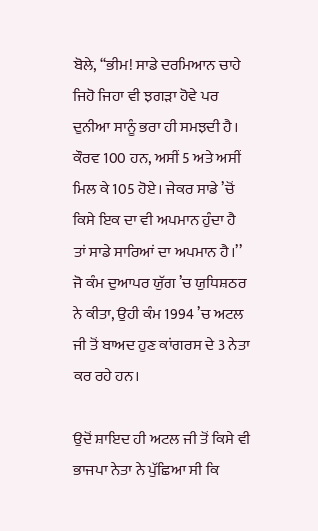ਬੋਲੇ, ‘‘ਭੀਮ! ਸਾਡੇ ਦਰਮਿਆਨ ਚਾਹੇ ਜਿਹੋ ਜਿਹਾ ਵੀ ਝਗੜਾ ਹੋਵੇ ਪਰ ਦੁਨੀਆ ਸਾਨੂੰ ਭਰਾ ਹੀ ਸਮਝਦੀ ਹੈ। ਕੌਰਵ 100 ਹਨ, ਅਸੀਂ 5 ਅਤੇ ਅਸੀਂ ਮਿਲ ਕੇ 105 ਹੋਏ। ਜੇਕਰ ਸਾਡੇ ’ਚੋਂ ਕਿਸੇ ਇਕ ਦਾ ਵੀ ਅਪਮਾਨ ਹੁੰਦਾ ਹੈ ਤਾਂ ਸਾਡੇ ਸਾਰਿਆਂ ਦਾ ਅਪਮਾਨ ਹੈ।’’ ਜੋ ਕੰਮ ਦੁਆਪਰ ਯੁੱਗ ’ਚ ਯੁਧਿਸ਼ਠਰ ਨੇ ਕੀਤਾ, ਉਹੀ ਕੰਮ 1994 ’ਚ ਅਟਲ ਜੀ ਤੋਂ ਬਾਅਦ ਹੁਣ ਕਾਂਗਰਸ ਦੇ 3 ਨੇਤਾ ਕਰ ਰਹੇ ਹਨ।

ਉਦੋਂ ਸ਼ਾਇਦ ਹੀ ਅਟਲ ਜੀ ਤੋਂ ਕਿਸੇ ਵੀ ਭਾਜਪਾ ਨੇਤਾ ਨੇ ਪੁੱਛਿਆ ਸੀ ਕਿ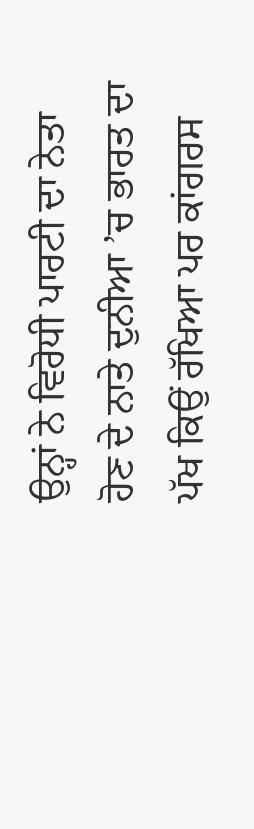ਉਨ੍ਹਾਂ ਨੇ ਵਿਰੋਧੀ ਪਾਰਟੀ ਦਾ ਨੇਤਾ ਹੋਣ ਦੇ ਨਾਤੇ ਦੁਨੀਆ ’ਚ ਭਾਰਤ ਦਾ ਪੱਖ ਕਿਉਂ ਰੱਖਿਆ ਪਰ ਕਾਂਗਰਸ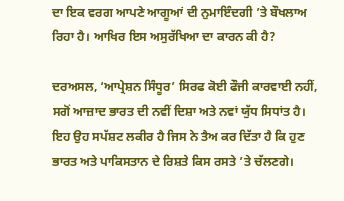ਦਾ ਇਕ ਵਰਗ ਆਪਣੇ ਆਗੂਆਂ ਦੀ ਨੁਮਾਇੰਦਗੀ ’ਤੇ ਬੌਖਲਾਅ ਰਿਹਾ ਹੈ। ਆਖਿਰ ਇਸ ਅਸੁਰੱਖਿਆ ਦਾ ਕਾਰਨ ਕੀ ਹੈ?

ਦਰਅਸਲ, ‘ਆਪ੍ਰੇਸ਼ਨ ਸਿੰਧੂਰ’ ਸਿਰਫ ਕੋਈ ਫੌਜੀ ਕਾਰਵਾਈ ਨਹੀਂ, ਸਗੋਂ ਆਜ਼ਾਦ ਭਾਰਤ ਦੀ ਨਵੀਂ ਦਿਸ਼ਾ ਅਤੇ ਨਵਾਂ ਯੁੱਧ ਸਿਧਾਂਤ ਹੈ। ਇਹ ਉਹ ਸਪੱਸ਼ਟ ਲਕੀਰ ਹੈ ਜਿਸ ਨੇ ਤੈਅ ਕਰ ਦਿੱਤਾ ਹੈ ਕਿ ਹੁਣ ਭਾਰਤ ਅਤੇ ਪਾਕਿਸਤਾਨ ਦੇ ਰਿਸ਼ਤੇ ਕਿਸ ਰਸਤੇ ’ਤੇ ਚੱਲਣਗੇ।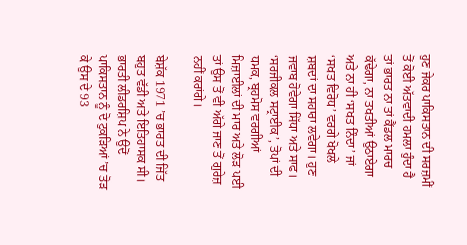ਹੁਣ ਜੇਕਰ ਪਾਕਿਸਤਾਨ ਦੀ ਸਰਜ਼ਮੀਂ ਤੋਂ ਕੋਈ ਅੱਤਵਾਦੀ ਹਮਲਾ ਹੁੰਦਾ ਹੈ ਤਾਂ ਭਾਰਤ ਨਾ ਤਾਂ ਕੈਂਡਲ ਮਾਰਚ ਕੱਢੇਗਾ, ਨਾ ਤਖਤੀਆਂ ਉਠਾਏਗਾ ਅਤੇ ਨਾ ਹੀ ‘ਸਖਤ ਨਿੰਦਾ’ ਜਾਂ ‘ਸਖਤ ਵਿਰੋਧ’ ਵਰਗੇ ਖੋਖਲੇ ਸ਼ਬਦਾਂ ਦਾ ਸਹਾਰਾ ਲਵੇਗਾ। ਹੁਣ ਜਵਾਬ ਹੋਵੇਗਾ ਸਿੱਧਾ ਅਤੇ ਸਾਫ। ‘ਸਰਜੀਕਲ ਸਟ੍ਰਾਈਕ’, ਤੋਪਾਂ ਦੀ ਧਮਕ, ਬ੍ਰਹਮੋਸ ਵਰਗੀਆਂ ਮਿਜ਼ਾਈਲਾਂ ਦੀ ਮਾਰ ਅਤੇ ਲੋੜ ਪਈ ਤਾਂ ਉਸ ਤੋਂ ਵੀ ਅੱਗੇ ਜਾਣ ਤੋਂ ਗੁਰੇਜ਼ ਨਹੀਂ ਕਰਾਂਗੇ।

ਬੇਸ਼ੱਕ 1971 ’ਚ ਭਾਰਤ ਦੀ ਜਿੱਤ ਬਹੁਤ ਵੱਡੀ ਅਤੇ ਇਤਿਹਾਸਕ ਸੀ। ਭਾਰਤੀ ਲੀਡਰਸ਼ਿਪ ਨੇ ਉਦੋਂ ਪਾਕਿਸਤਾਨ ਨੂੰ ਦੋ ਟੁਕੜਿਆਂ ’ਚ ਤੋੜ ਕੇ ਉਸ ਦੇ 93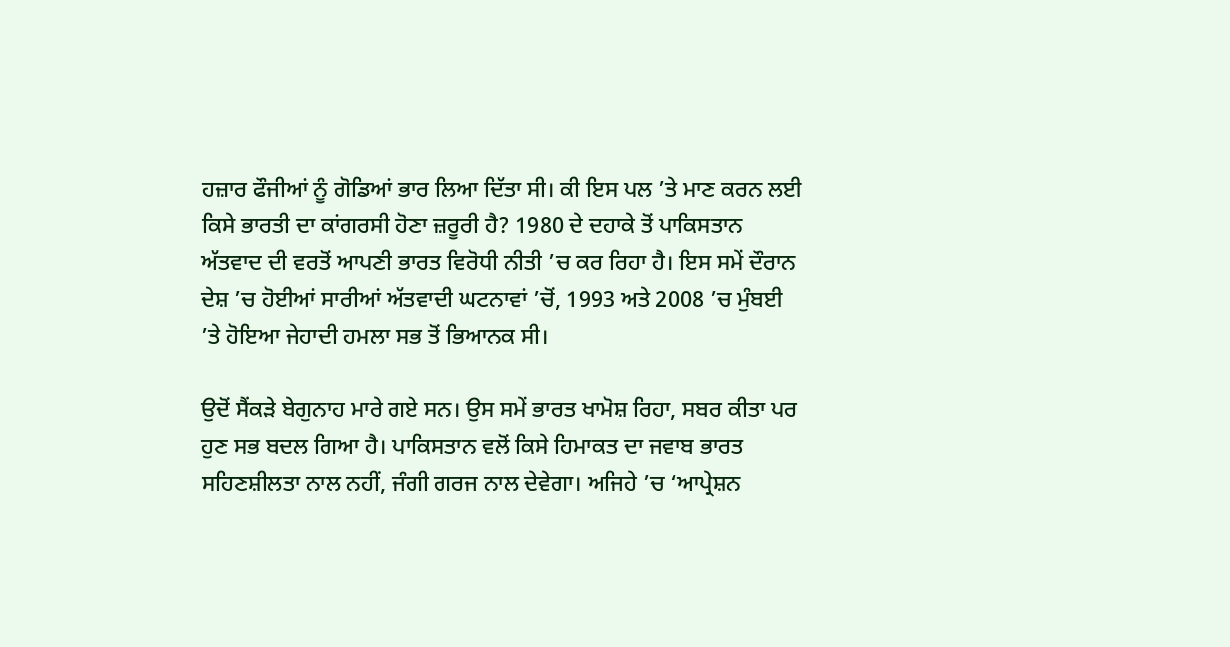ਹਜ਼ਾਰ ਫੌਜੀਆਂ ਨੂੰ ਗੋਡਿਆਂ ਭਾਰ ਲਿਆ ਦਿੱਤਾ ਸੀ। ਕੀ ਇਸ ਪਲ ’ਤੇ ਮਾਣ ਕਰਨ ਲਈ ਕਿਸੇ ਭਾਰਤੀ ਦਾ ਕਾਂਗਰਸੀ ਹੋਣਾ ਜ਼ਰੂਰੀ ਹੈ? 1980 ਦੇ ਦਹਾਕੇ ਤੋਂ ਪਾਕਿਸਤਾਨ ਅੱਤਵਾਦ ਦੀ ਵਰਤੋਂ ਆਪਣੀ ਭਾਰਤ ਵਿਰੋਧੀ ਨੀਤੀ ’ਚ ਕਰ ਰਿਹਾ ਹੈ। ਇਸ ਸਮੇਂ ਦੌਰਾਨ ਦੇਸ਼ ’ਚ ਹੋਈਆਂ ਸਾਰੀਆਂ ਅੱਤਵਾਦੀ ਘਟਨਾਵਾਂ ’ਚੋਂ, 1993 ਅਤੇ 2008 ’ਚ ਮੁੰਬਈ ’ਤੇ ਹੋਇਆ ਜੇਹਾਦੀ ਹਮਲਾ ਸਭ ਤੋਂ ਭਿਆਨਕ ਸੀ।

ਉਦੋਂ ਸੈਂਕੜੇ ਬੇਗੁਨਾਹ ਮਾਰੇ ਗਏ ਸਨ। ਉਸ ਸਮੇਂ ਭਾਰਤ ਖਾਮੋਸ਼ ਰਿਹਾ, ਸਬਰ ਕੀਤਾ ਪਰ ਹੁਣ ਸਭ ਬਦਲ ਗਿਆ ਹੈ। ਪਾਕਿਸਤਾਨ ਵਲੋਂ ਕਿਸੇ ਹਿਮਾਕਤ ਦਾ ਜਵਾਬ ਭਾਰਤ ਸਹਿਣਸ਼ੀਲਤਾ ਨਾਲ ਨਹੀਂ, ਜੰਗੀ ਗਰਜ ਨਾਲ ਦੇਵੇਗਾ। ਅਜਿਹੇ ’ਚ ‘ਆਪ੍ਰੇਸ਼ਨ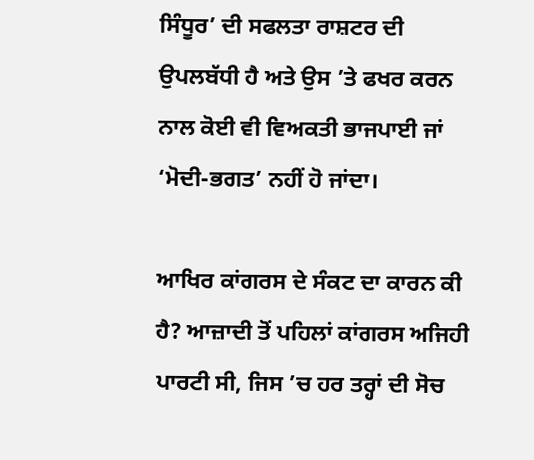ਸਿੰਧੂਰ’ ਦੀ ਸਫਲਤਾ ਰਾਸ਼ਟਰ ਦੀ ਉਪਲਬੱਧੀ ਹੈ ਅਤੇ ਉਸ ’ਤੇ ਫਖਰ ਕਰਨ ਨਾਲ ਕੋਈ ਵੀ ਵਿਅਕਤੀ ਭਾਜਪਾਈ ਜਾਂ ‘ਮੋਦੀ-ਭਗਤ’ ਨਹੀਂ ਹੋ ਜਾਂਦਾ।

ਆਖਿਰ ਕਾਂਗਰਸ ਦੇ ਸੰਕਟ ਦਾ ਕਾਰਨ ਕੀ ਹੈ? ਆਜ਼ਾਦੀ ਤੋਂ ਪਹਿਲਾਂ ਕਾਂਗਰਸ ਅਜਿਹੀ ਪਾਰਟੀ ਸੀ, ਜਿਸ ’ਚ ਹਰ ਤਰ੍ਹਾਂ ਦੀ ਸੋਚ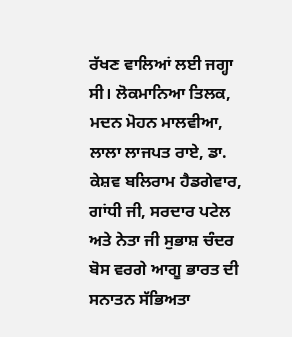ਰੱਖਣ ਵਾਲਿਆਂ ਲਈ ਜਗ੍ਹਾ ਸੀ। ਲੋਕਮਾਨਿਆ ਤਿਲਕ, ਮਦਨ ਮੋਹਨ ਮਾਲਵੀਆ, ਲਾਲਾ ਲਾਜਪਤ ਰਾਏ, ਡਾ. ਕੇਸ਼ਵ ਬਲਿਰਾਮ ਹੈਡਗੇਵਾਰ, ਗਾਂਧੀ ਜੀ, ਸਰਦਾਰ ਪਟੇਲ ਅਤੇ ਨੇਤਾ ਜੀ ਸੁਭਾਸ਼ ਚੰਦਰ ਬੋਸ ਵਰਗੇ ਆਗੂ ਭਾਰਤ ਦੀ ਸਨਾਤਨ ਸੱਭਿਅਤਾ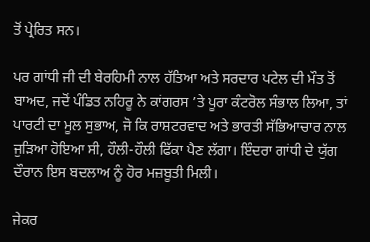ਤੋਂ ਪ੍ਰੇਰਿਤ ਸਨ।

ਪਰ ਗਾਂਧੀ ਜੀ ਦੀ ਬੇਰਹਿਮੀ ਨਾਲ ਹੱਤਿਆ ਅਤੇ ਸਰਦਾਰ ਪਟੇਲ ਦੀ ਮੌਤ ਤੋਂ ਬਾਅਦ, ਜਦੋਂ ਪੰਡਿਤ ਨਹਿਰੂ ਨੇ ਕਾਂਗਰਸ ’ਤੇ ਪੂਰਾ ਕੰਟਰੋਲ ਸੰਭਾਲ ਲਿਆ, ਤਾਂ ਪਾਰਟੀ ਦਾ ਮੂਲ ਸੁਭਾਅ, ਜੋ ਕਿ ਰਾਸ਼ਟਰਵਾਦ ਅਤੇ ਭਾਰਤੀ ਸੱਭਿਆਚਾਰ ਨਾਲ ਜੁੜਿਆ ਹੋਇਆ ਸੀ, ਹੌਲੀ-ਹੌਲੀ ਫਿੱਕਾ ਪੈਣ ਲੱਗਾ। ਇੰਦਰਾ ਗਾਂਧੀ ਦੇ ਯੁੱਗ ਦੌਰਾਨ ਇਸ ਬਦਲਾਅ ਨੂੰ ਹੋਰ ਮਜ਼ਬੂਤੀ ਮਿਲੀ।

ਜੇਕਰ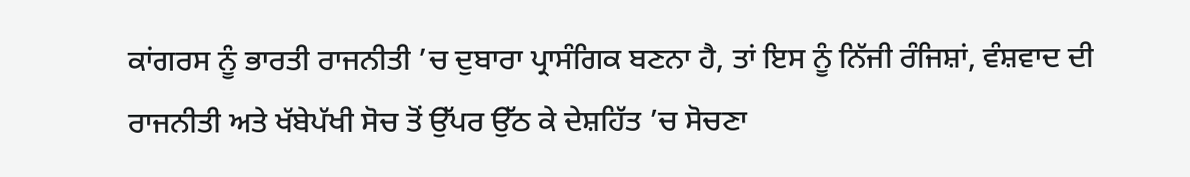ਕਾਂਗਰਸ ਨੂੰ ਭਾਰਤੀ ਰਾਜਨੀਤੀ ’ਚ ਦੁਬਾਰਾ ਪ੍ਰਾਸੰਗਿਕ ਬਣਨਾ ਹੈ, ਤਾਂ ਇਸ ਨੂੰ ਨਿੱਜੀ ਰੰਜਿਸ਼ਾਂ, ਵੰਸ਼ਵਾਦ ਦੀ ਰਾਜਨੀਤੀ ਅਤੇ ਖੱਬੇਪੱਖੀ ਸੋਚ ਤੋਂ ਉੱਪਰ ਉੱਠ ਕੇ ਦੇਸ਼ਹਿੱਤ ’ਚ ਸੋਚਣਾ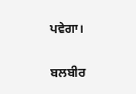ਪਵੇਗਾ।

ਬਲਬੀਰ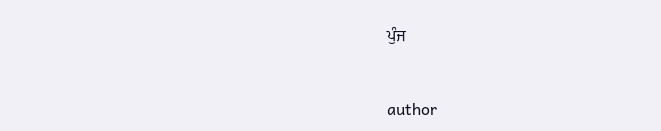ਪੁੰਜ


author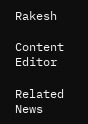Rakesh

Content Editor

Related News